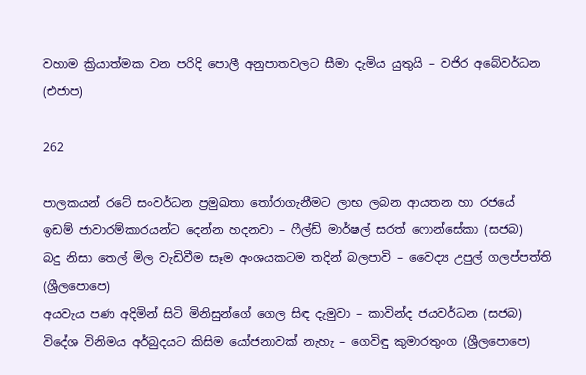වහාම ක්‍රියාත්මක වන පරිදි පොලී අනුපාතවලට සීමා දැමිය යුතුයි – වජිර අබේවර්ධන (එජාප)

262

පාලකයන් රටේ සංවර්ධන ප්‍රමුඛතා තෝරාගැනීමට ලාභ ලබන ආයතන හා රජයේ
ඉඩම් ජාවාරම්කාරයන්ට දෙන්න හදනවා – ෆීල්ඩ් මාර්ෂල් සරත් ෆොන්සේකා (සජබ)
බදු නිසා තෙල් මිල වැඩිවීම සෑම අංශයකටම තදින් බලපාවි – වෛද්‍ය උපුල් ගලප්පත්ති (ශ්‍රීලපොපෙ)
අයවැය පණ අදිමින් සිටි මිනිසුන්ගේ ගෙල සිඳ දැමුවා – කාවින්ද ජයවර්ධන (සජබ)
විදේශ විනිමය අර්බුදයට කිසිම යෝජනාවක් නැහැ – ගෙවිඳු කුමාරතුංග (ශ්‍රීලපොපෙ)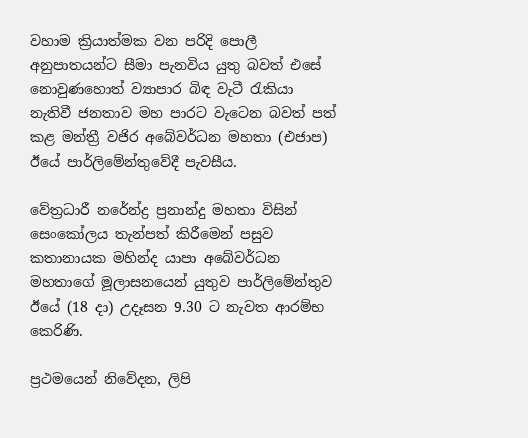වහාම ක්‍රියාත්මක වන පරිදි පොලී අනුපාතයන්ට සීමා පැනවිය යුතු බවත් එසේ නොවුණහොත් ව්‍යාපාර බිඳ වැටී රැකියා නැතිවී ජනතාව මහ පාරට වැටෙන බවත් පත් කළ මන්ත්‍රී වජිර අබේවර්ධන මහතා (එජාප) ඊයේ පාර්ලිමේන්තුවේදී පැවසීය.

වේත්‍රධාරී නරේන්ද්‍ර ප්‍රනාන්දු මහතා විසින් සෙංකෝලය තැන්පත් කිරීමෙන් පසුව කතානායක මහින්ද යාපා අබේවර්ධන මහතාගේ මූලාසනයෙන් යුතුව පාර්ලිමේන්තුව ඊයේ (18 දා) උදෑසන 9.30 ට නැවත ආරම්භ කෙරිණි.

ප්‍රථමයෙන් නිවේදන, ලිපි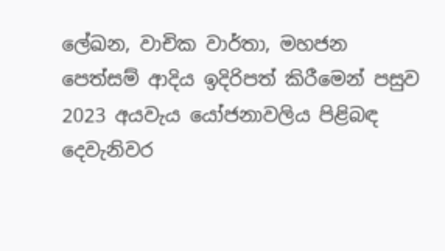ලේඛන, වාචික වාර්තා, මහජන පෙත්සම් ආදිය ඉදිරිපත් කිරීමෙන් පසුව 2023 අයවැය යෝජනාවලිය පිළිබඳ දෙවැනිවර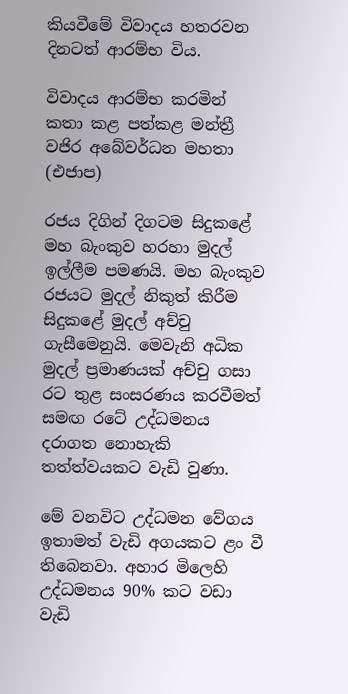කියවීමේ විවාදය හතරවන දිනටත් ආරම්භ විය.

විවාදය ආරම්භ කරමින් කතා කළ පත්කළ මන්ත්‍රී වජිර අබේවර්ධන මහතා (එජාප)

රජය දිගින් දිගටම සිදුකළේ මහ බැංකුව හරහා මුදල් ඉල්ලීම පමණයි. මහ බැංකුව රජයට මුදල් නිකුත් කිරීම සිදුකළේ මුදල් අච්චු ගැසීමෙනුයි. මෙවැනි අධික මුදල් ප්‍රමාණයක් අච්චු ගසා රට තුළ සංසරණය කරවීමත් සමඟ රටේ උද්ධමනය දරාගත නොහැකි තත්ත්වයකට වැඩි වුණා.

මේ වනවිට උද්ධමන වේගය ඉතාමත් වැඩි අගයකට ළං වී තිබෙනවා. අහාර මිලෙහි උද්ධමනය 90% කට වඩා වැඩි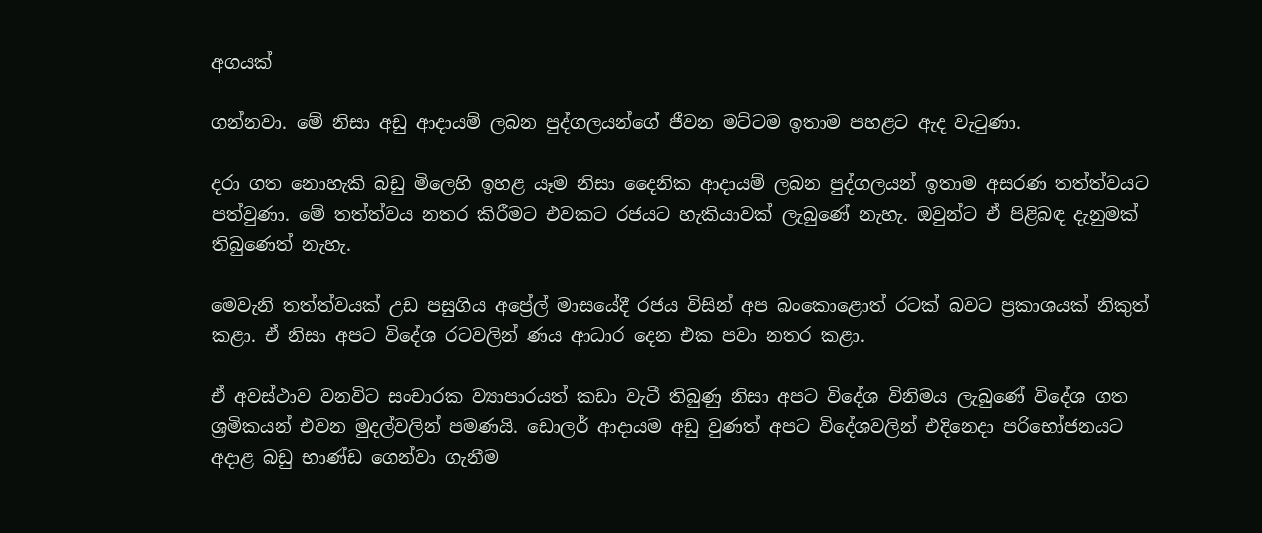අගයක්

ගන්නවා. මේ නිසා අඩු ආදායම් ලබන පුද්ගලයන්ගේ ජීවන මට්ටම ඉතාම පහළට ඇද වැටුණා.

දරා ගත නොහැකි බඩු මිලෙහි ඉහළ යෑම නිසා දෛනික ආදායම් ලබන පුද්ගලයන් ඉතාම අසරණ තත්ත්වයට පත්වුණා. මේ තත්ත්වය නතර කිරීමට එවකට රජයට හැකියාවක් ලැබුණේ නැහැ. ඔවුන්ට ඒ පිළිබඳ දැනුමක් තිබුණෙත් නැහැ.

මෙවැනි තත්ත්වයක් උඩ පසුගිය අප්‍රේල් මාසයේදී රජය විසින් අප බංකොළොත් රටක් බවට ප්‍රකාශයක් නිකුත් කළා. ඒ නිසා අපට විදේශ රටවලින් ණය ආධාර දෙන එක පවා නතර කළා.

ඒ අවස්ථාව වනවිට සංචාරක ව්‍යාපාරයත් කඩා වැටී තිබුණු නිසා අපට විදේශ විනිමය ලැබුණේ විදේශ ගත ශ්‍රමිකයන් එවන මුදල්වලින් පමණයි. ඩොලර් ආදායම අඩු වුණත් අපට විදේශවලින් එදිනෙදා පරිභෝජනයට අදාළ බඩු භාණ්ඩ ගෙන්වා ගැනීම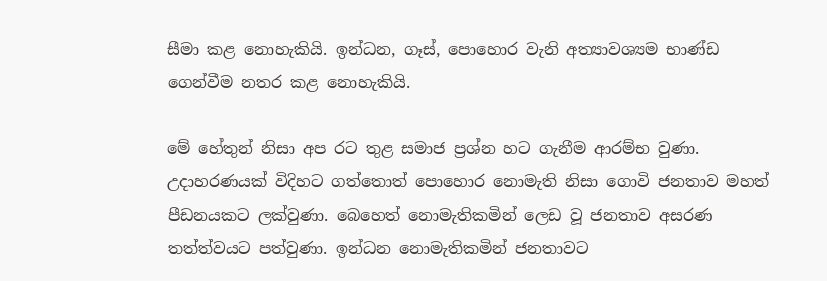සීමා කළ නොහැකියි. ඉන්ධන, ගෑස්, පොහොර වැනි අත්‍යාවශ්‍යම භාණ්ඩ ගෙන්වීම නතර කළ නොහැකියි.

මේ හේතුන් නිසා අප රට තුළ සමාජ ප්‍රශ්න හට ගැනීම ආරම්භ වුණා. උදාහරණයක් විදිහට ගත්තොත් පොහොර නොමැති නිසා ගොවි ජනතාව මහත් පීඩනයකට ලක්වුණා. බෙහෙත් නොමැතිකමින් ලෙඩ වූ ජනතාව අසරණ තත්ත්වයට පත්වුණා. ඉන්ධන නොමැතිකමින් ජනතාවට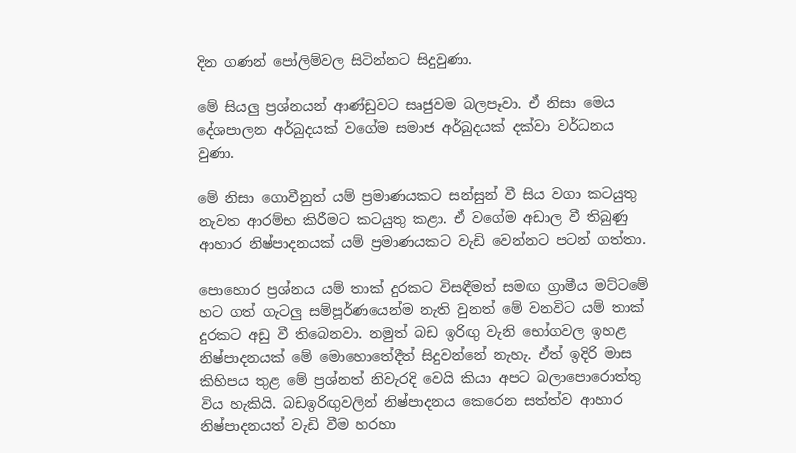දින ගණන් පෝලිම්වල සිටින්නට සිදුවුණා.

මේ සියලු ප්‍රශ්නයන් ආණ්ඩුවට සෘජුවම බලපෑවා. ඒ නිසා මෙය දේශපාලන අර්බුදයක් වගේම සමාජ අර්බුදයක් දක්වා වර්ධනය වුණා.

මේ නිසා ගොවීනුත් යම් ප්‍රමාණයකට සන්සුන් වී සිය වගා කටයුතු නැවත ආරම්භ කිරීමට කටයුතු කළා. ඒ වගේම අඩාල වී තිබුණු ආහාර නිෂ්පාදනයක් යම් ප්‍රමාණයකට වැඩි වෙන්නට පටන් ගත්තා.

පොහොර ප්‍රශ්නය යම් තාක් දුරකට විසඳීමත් සමඟ ග්‍රාමීය මට්ටමේ හට ගත් ගැටලු සම්පූර්ණයෙන්ම නැති වුනත් මේ වනවිට යම් තාක් දුරකට අඩු වී තිබෙනවා. නමුත් බඩ ඉරිඟු වැනි භෝගවල ඉහළ නිෂ්පාදනයක් මේ මොහොතේදීත් සිදුවන්නේ නැහැ. ඒත් ඉදිරි මාස කිහිපය තුළ මේ ප්‍රශ්නත් නිවැරදි වෙයි කියා අපට බලාපොරොත්තු විය හැකියි. බඩඉරිඟුවලින් නිෂ්පාදනය කෙරෙන සත්ත්ව ආහාර නිෂ්පාදනයත් වැඩි වීම හරහා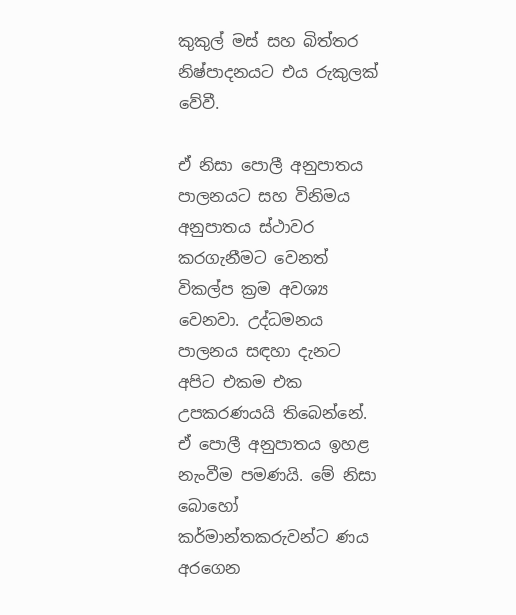කුකුල් මස් සහ බිත්තර නිෂ්පාදනයට එය රුකුලක් වේවී.

ඒ නිසා පොලී අනුපාතය පාලනයට සහ විනිමය අනුපාතය ස්ථාවර කරගැනීමට වෙනත් විකල්ප ක්‍රම අවශ්‍ය වෙනවා. උද්ධමනය පාලනය සඳහා දැනට අපිට එකම එක උපකරණයයි තිබෙන්නේ. ඒ පොලී අනුපාතය ඉහළ නැංවීම පමණයි. මේ නිසා බොහෝ කර්මාන්තකරුවන්ට ණය අරගෙන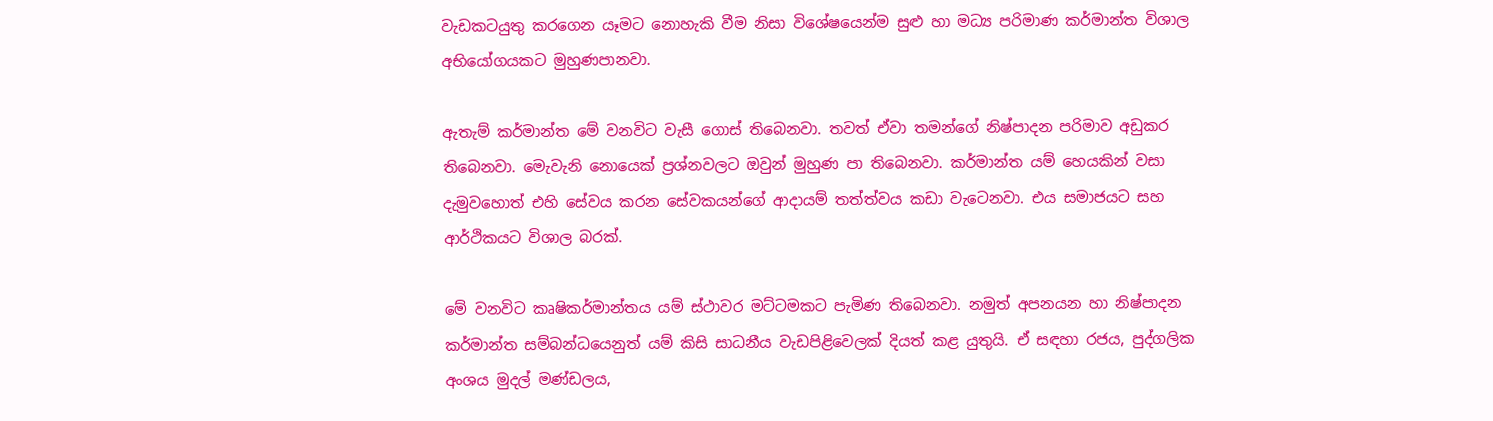වැඩකටයුතු කරගෙන යෑමට නොහැකි වීම නිසා විශේෂයෙන්ම සුළු හා මධ්‍ය පරිමාණ කර්මාන්ත විශාල අභියෝගයකට මුහුණපානවා.

ඇතැම් කර්මාන්ත මේ වනවිට වැසී ගොස් තිබෙනවා. තවත් ඒවා තමන්ගේ නිෂ්පාදන පරිමාව අඩුකර තිබෙනවා. මෙැවැනි නොයෙක් ප්‍රශ්නවලට ඔවුන් මුහුණ පා තිබෙනවා. කර්මාන්ත යම් හෙයකින් වසා දැමුවහොත් එහි සේවය කරන සේවකයන්ගේ ආදායම් තත්ත්වය කඩා වැටෙනවා. එය සමාජයට සහ ආර්ථිකයට විශාල බරක්.

මේ වනවිට කෘෂිකර්මාන්තය යම් ස්ථාවර මට්ටමකට පැමිණ තිබෙනවා. නමුත් අපනයන හා නිෂ්පාදන කර්මාන්ත සම්බන්ධයෙනුත් යම් කිසි සාධනීය වැඩපිළිවෙලක් දියත් කළ යුතුයි. ඒ සඳහා රජය, පුද්ගලික අංශය මුදල් මණ්ඩලය,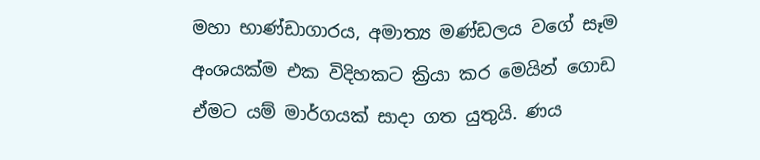මහා භාණ්ඩාගාරය, අමාත්‍ය මණ්ඩලය වගේ සෑම අංශයක්ම එක විදිහකට ක්‍රියා කර මෙයින් ගොඩ ඒමට යම් මාර්ගයක් සාදා ගත යුතුයි. ණය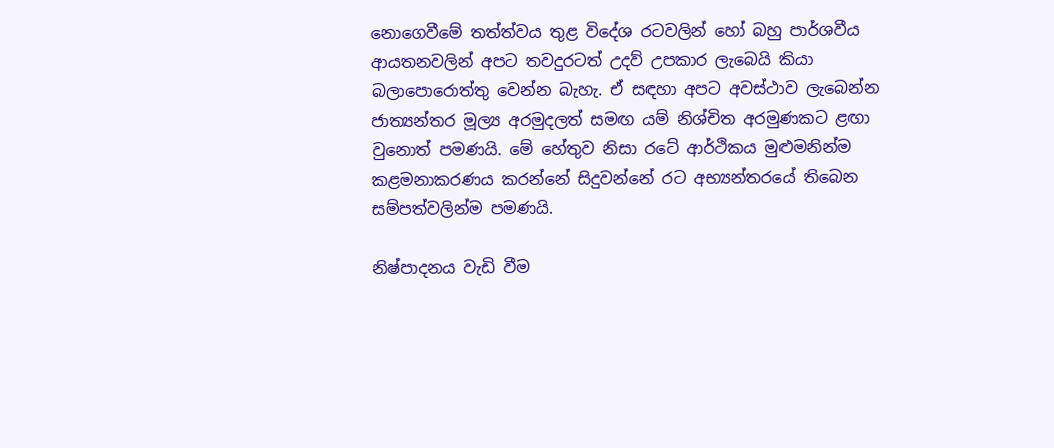නොගෙවීමේ තත්ත්වය තුළ විදේශ රටවලින් හෝ බහු පාර්ශවීය ආයතනවලින් අපට තවදුරටත් උදව් උපකාර ලැබෙයි කියා බලාපොරොත්තු වෙන්න බැහැ. ඒ සඳහා අපට අවස්ථාව ලැබෙන්න ජාත්‍යන්තර මූල්‍ය අරමුදලත් සමඟ යම් නිශ්චිත අරමුණකට ළඟා වුනොත් පමණයි. මේ හේතුව නිසා රටේ ආර්ථිකය මුළුමනින්ම කළමනාකරණය කරන්නේ සිදුවන්නේ රට අභ්‍යන්තරයේ තිබෙන සම්පත්වලින්ම පමණයි.

නිෂ්පාදනය වැඩි වීම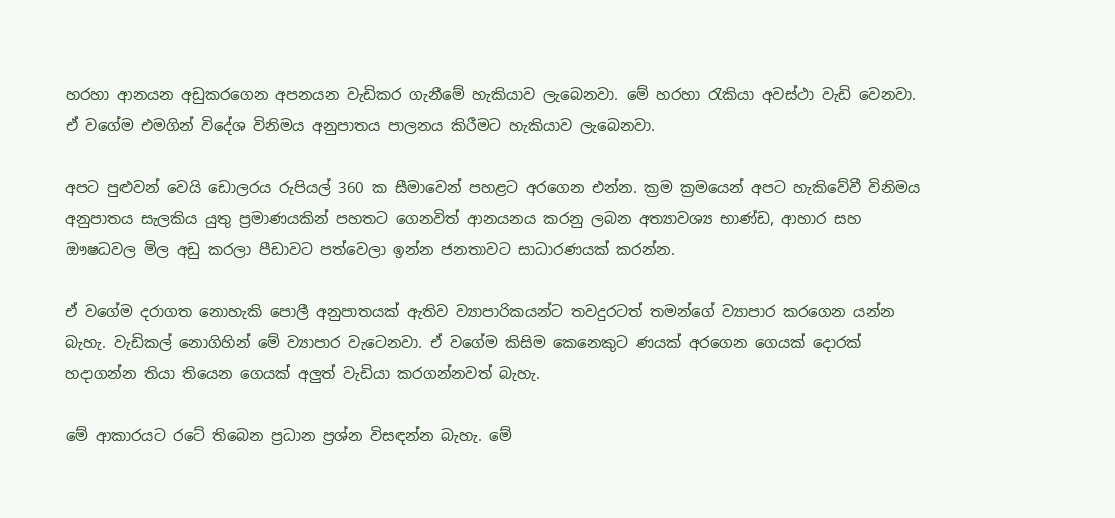හරහා ආනයන අඩුකරගෙන අපනයන වැඩිකර ගැනීමේ හැකියාව ලැබෙනවා. මේ හරහා රැකියා අවස්ථා වැඩි වෙනවා. ඒ වගේම එමගින් විදේශ විනිමය අනුපාතය පාලනය කිරීමට හැකියාව ලැබෙනවා.

අපට පුළුවන් වෙයි ඩොලරය රුපියල් 360 ක සීමාවෙන් පහළට අරගෙන එන්න. ක්‍රම ක්‍රමයෙන් අපට හැකිවේවී විනිමය අනුපාතය සැලකිය යුතු ප්‍රමාණයකින් පහතට ගෙනවිත් ආනයනය කරනු ලබන අත්‍යාවශ්‍ය භාණ්ඩ, ආහාර සහ ඖෂධවල මිල අඩු කරලා පීඩාවට පත්වෙලා ඉන්න ජනතාවට සාධාරණයක් කරන්න.

ඒ වගේම දරාගත නොහැකි පොලී අනුපාතයක් ඇතිව ව්‍යාපාරිකයන්ට තවදුරටත් තමන්ගේ ව්‍යාපාර කරගෙන යන්න බැහැ. වැඩිකල් නොගිහින් මේ ව්‍යාපාර වැටෙනවා. ඒ වගේම කිසිම කෙනෙකුට ණයක් අරගෙන ගෙයක් දොරක් හදාගන්න තියා තියෙන ගෙයක් අලුත් වැඩියා කරගන්නවත් බැහැ.

මේ ආකාරයට රටේ තිබෙන ප්‍රධාන ප්‍රශ්න විසඳන්න බැහැ. මේ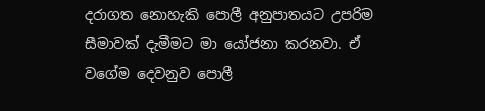දරාගත නොහැකි පොලී අනුපාතයට උපරිම සීමාවක් දැමීමට මා යෝජනා කරනවා. ඒ වගේම දෙවනුව පොලී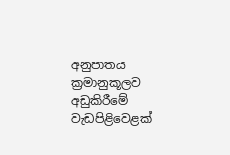අනුපාතය ක්‍රමානුකූලව අඩුකිරීමේ වැඩපිළිවෙළක්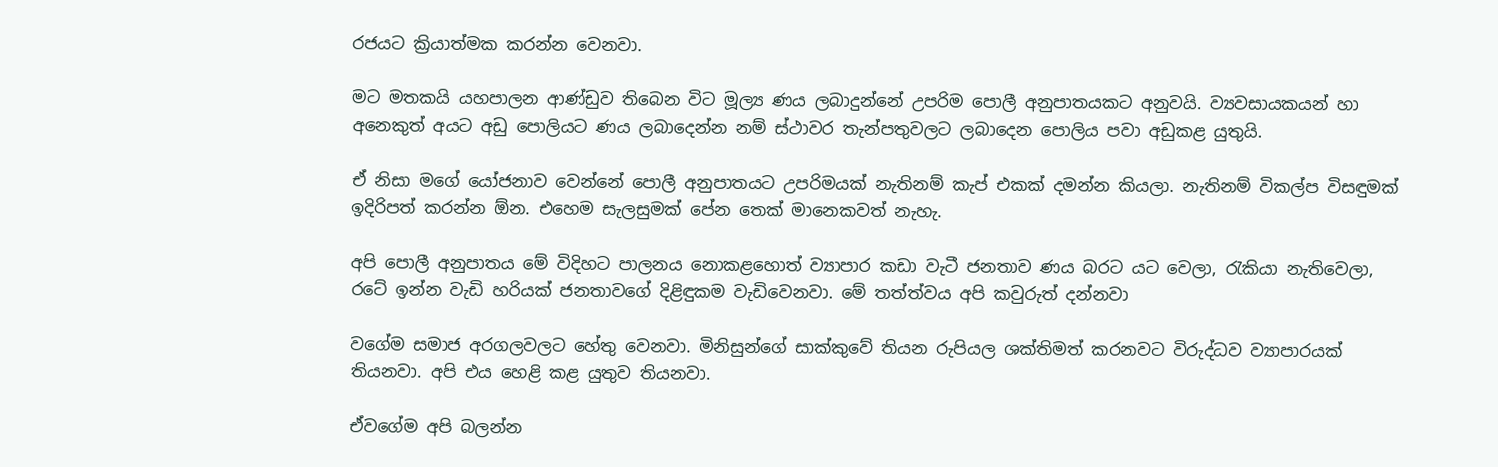රජයට ක්‍රියාත්මක කරන්න වෙනවා.

මට මතකයි යහපාලන ආණ්ඩුව තිබෙන විට මූල්‍ය ණය ලබාදුන්නේ උපරිම පොලී අනුපාතයකට අනුවයි. ව්‍යවසායකයන් හා අනෙකුත් අයට අඩු පොලියට ණය ලබාදෙන්න නම් ස්ථාවර තැන්පතුවලට ලබාදෙන පොලිය පවා අඩුකළ යුතුයි.

ඒ නිසා මගේ යෝජනාව වෙන්නේ පොලී අනුපාතයට උපරිමයක් නැතිනම් කැප් එකක් දමන්න කියලා. නැතිනම් විකල්ප විසඳුමක් ඉදිරිපත් කරන්න ඕන. එහෙම සැලසුමක් පේන තෙක් මානෙකවත් නැහැ.

අපි පොලී අනුපාතය මේ විදිහට පාලනය නොකළහොත් ව්‍යාපාර කඩා වැටී ජනතාව ණය බරට යට වෙලා, රැකියා නැතිවෙලා, රටේ ඉන්න වැඩි හරියක් ජනතාවගේ දිළිඳුකම වැඩිවෙනවා. මේ තත්ත්වය අපි කවුරුත් දන්නවා

වගේම සමාජ අරගලවලට හේතු වෙනවා. මිනිසුන්ගේ සාක්කුවේ තියන රුපියල ශක්තිමත් කරනවට විරුද්ධව ව්‍යාපාරයක් තියනවා. අපි එය හෙළි කළ යුතුව තියනවා.

ඒවගේම අපි බලන්න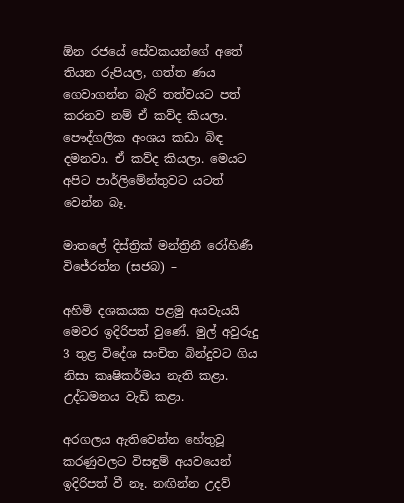ඕන රජයේ සේවකයන්ගේ අතේ තියන රුපියල, ගත්ත ණය ගෙවාගන්න බැරි තත්වයට පත් කරනව නම් ඒ කව්ද කියලා. පෞද්ගලික අංශය කඩා බිඳ දමනවා. ඒ කව්ද කියලා. මෙයට අපිට පාර්ලිමේන්තුවට යටත් වෙන්න බෑ.

මාතලේ දිස්ත්‍රික් මන්ත්‍රිනී රෝහිණී විජේරත්න (සජබ) –

අහිමි දශකයක පළමු අයවැයයි මෙවර ඉදිරිපත් වුණේ. මුල් අවුරුදු 3 තුළ විදේශ සංචිත බින්දුවට ගිය නිසා කෘෂිකර්මය නැති කළා. උද්ධමනය වැඩි කළා.

අරගලය ඇතිවෙන්න හේතුවූ කරණුවලට විසඳුම් අයවයෙන් ඉදිරිපත් වී නෑ. නඟින්න උදව්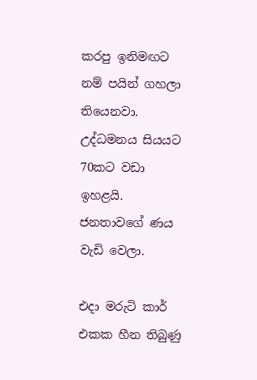කරපු ඉනිමඟට නම් පයින් ගහලා තියෙනවා. උද්ධමනය සියයට 70කට වඩා ඉහළයි. ජනතාවගේ ණය වැඩි වෙලා.

එදා මරුටි කාර් එකක හීන තිබුණු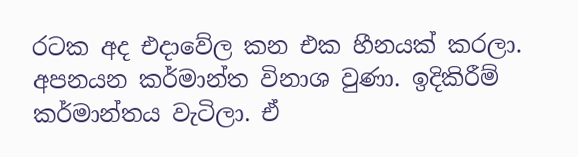රටක අද එදාවේල කන එක හීනයක් කරලා. අපනයන කර්මාන්ත විනාශ වුණා. ඉදිකිරීම් කර්මාන්තය වැටිලා. ඒ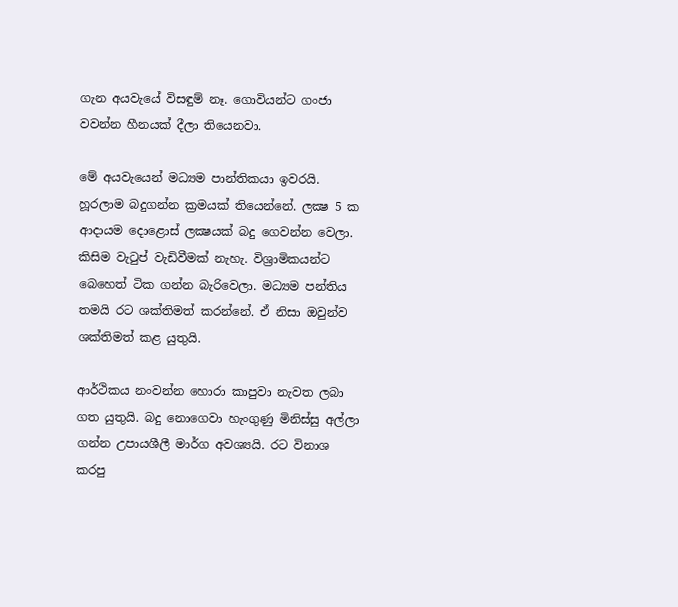ගැන අයවැයේ විසඳුම් නෑ. ගොවියන්ට ගංජා වවන්න හීනයක් දීලා තියෙනවා.

මේ අයවැයෙන් මධ්‍යම පාන්තිකයා ඉවරයි. හූරලාම බදුගන්න ක්‍රමයක් තියෙන්නේ. ලක්‍ෂ 5 ක ආදායම දොළොස් ලක්‍ෂයක් බදු ගෙවන්න වෙලා. කිසිම වැටුප් වැඩිවීමක් නැහැ. විශ්‍රාමිකයන්ට බෙහෙත් ටික ගන්න බැරිවෙලා. මධ්‍යම පන්තිය තමයි රට ශක්තිමත් කරන්නේ. ඒ නිසා ඔවුන්ව ශක්තිමත් කළ යුතුයි.

ආර්ථිකය නංවන්න හොරා කාපුවා නැවත ලබා ගත යුතුයි. බදු නොගෙවා හැංගුණු මිනිස්සු අල්ලා ගන්න උපායශීලී මාර්ග අවශ්‍යයි. රට විනාශ කරපු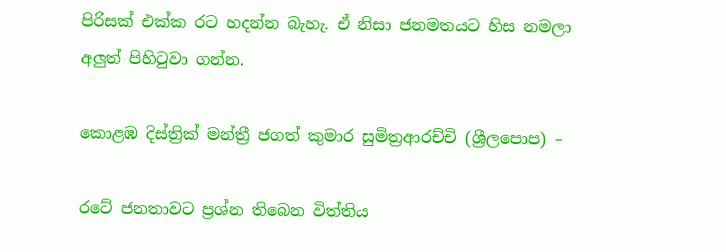පිරිසක් එක්ක රට හදන්න බැහැ. ඒ නිසා ජනමතයට හිස නමලා අලුත් පිහිටුවා ගන්න.

කොළඹ දිස්ත්‍රික් මන්ත්‍රී ජගත් කුමාර සුමිත්‍රආරච්චි (ශ්‍රීලපොප) –

රටේ ජනතාවට ප්‍රශ්න තිබෙන විත්තිය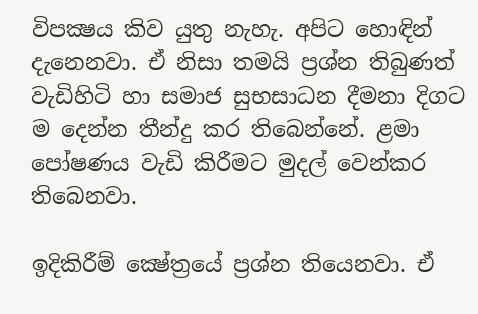විපක්‍ෂය කිව යුතු නැහැ. අපිට හොඳින් දැනෙනවා. ඒ නිසා තමයි ප්‍රශ්න තිබුණත් වැඩිහිටි හා සමාජ සුභසාධන දීමනා දිගට ම දෙන්න තීන්දු කර තිබෙන්නේ. ළමා පෝෂණය වැඩි කිරීමට මුදල් වෙන්කර තිබෙනවා.

ඉදිකිරීම් ක්‍ෂේත්‍රයේ ප්‍රශ්න තියෙනවා. ඒ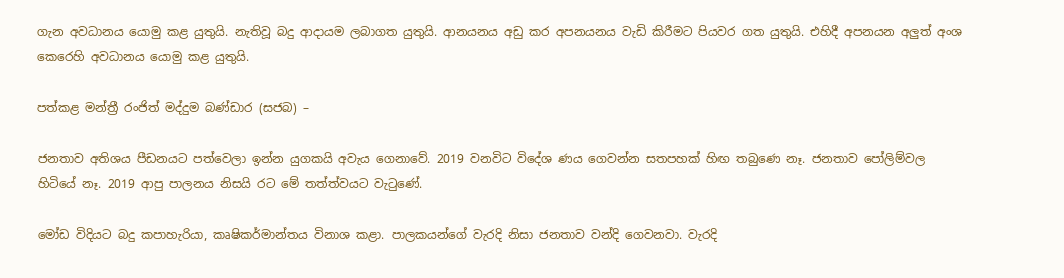ගැන අවධානය යොමු කළ යුතුයි. නැතිවූ බදු ආදායම ලබාගත යුතුයි. ආනයනය අඩු කර අපනයනය වැඩි කිරීමට පියවර ගත යුතුයි. එහිදී අපනයන අලුත් අංශ කෙරෙහි අවධානය යොමු කළ යුතුයි.

පත්කළ මන්ත්‍රී රංජිත් මද්දුම බණ්ඩාර (සජබ) –

ජනතාව අතිශය පීඩනයට පත්වෙලා ඉන්න යුගකයි අවැය ගෙනාවේ. 2019 වනවිට විදේශ ණය ගෙවන්න සතපහක් හිඟ තබුණෙ නෑ. ජනතාව පෝලිම්වල හිටියේ නෑ. 2019 ආපු පාලනය නිසයි රට මේ තත්ත්වයට වැටුණේ.

මෝඩ විදියට බදු කපාහැරියා, කෘෂිකර්මාන්තය විනාශ කළා. පාලකයන්ගේ වැරදි නිසා ජනතාව වන්දි ගෙවනවා. වැරදි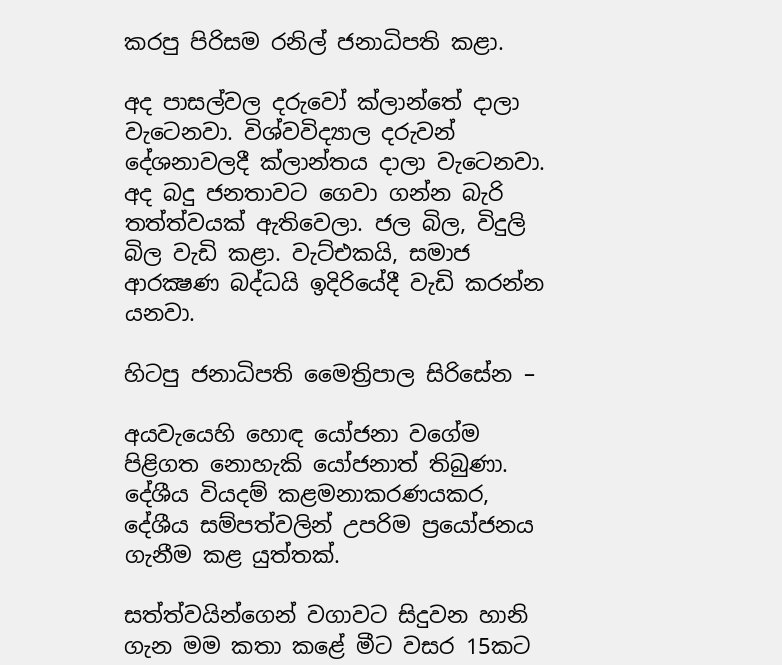කරපු පිරිසම රනිල් ජනාධිපති කළා.

අද පාසල්වල දරුවෝ ක්ලාන්තේ දාලා වැටෙනවා. විශ්වවිද්‍යාල දරුවන් දේශනාවලදී ක්ලාන්තය දාලා වැටෙනවා. අද බදු ජනතාවට ගෙවා ගන්න බැරි තත්ත්වයක් ඇතිවෙලා. ජල බිල, විදුලි බිල වැඩි කළා. වැට්එකයි, සමාජ ආරක්‍ෂණ බද්ධයි ඉදිරියේදී වැඩි කරන්න යනවා.

හිටපු ජනාධිපති මෛත්‍රිපාල සිරිසේන –

අයවැයෙහි හොඳ යෝජනා වගේම පිළිගත නොහැකි යෝජනාත් තිබුණා. දේශීය වියදම් කළමනාකරණයකර, දේශීය සම්පත්වලින් උපරිම ප්‍රයෝජනය ගැනීම කළ යුත්තක්.

සත්ත්වයින්ගෙන් වගාවට සිදුවන හානි ගැන මම කතා කළේ මීට වසර 15කට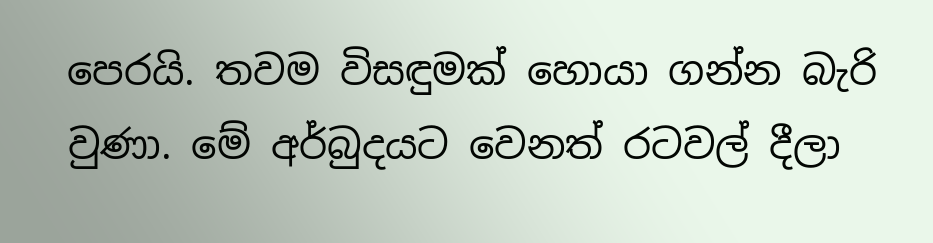පෙරයි. තවම විසඳුමක් හොයා ගන්න බැරි වුණා. මේ අර්බුදයට වෙනත් රටවල් දීලා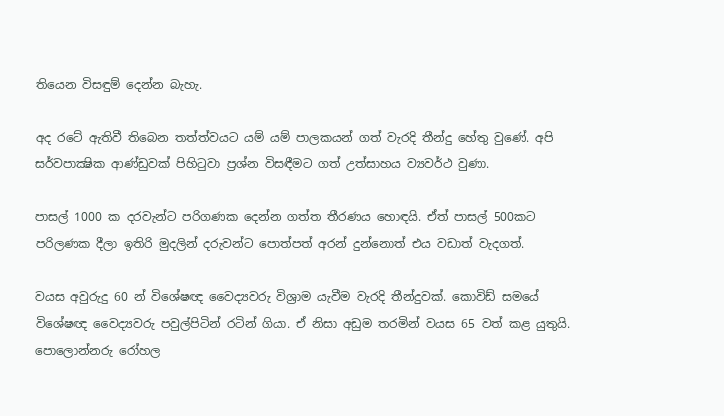තියෙන විසඳුම් දෙන්න බැහැ.

අද රටේ ඇතිවී තිබෙන තත්ත්වයට යම් යම් පාලකයන් ගත් වැරදි තීන්දු හේතු වුණේ. අපි සර්වපාක්‍ෂික ආණ්ඩුවක් පිහිටුවා ප්‍රශ්න විසඳීමට ගත් උත්සාහය ව්‍යවර්ථ වුණා.

පාසල් 1000 ක දරවැන්ට පරිගණක දෙන්න ගත්ත තීරණය හොඳයි. ඒත් පාසල් 500කට පරිලණක දීලා ඉතිරි මුදලින් දරුවන්ට පොත්පත් අරන් දුන්නොත් එය වඩාත් වැදගත්.

වයස අවුරුදු 60 න් විශේෂඥ වෛද්‍යවරු විශ්‍රාම යැවීම වැරදි තීන්දුවක්. කොවිඩ් සමයේ විශේෂඥ වෛද්‍යවරු පවුල්පිටින් රටින් ගියා. ඒ නිසා අඩුම තරමින් වයස 65 වත් කළ යුතුයි. පොලොන්නරු රෝහල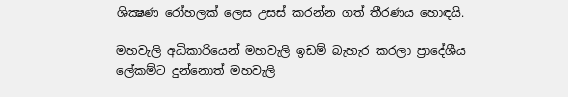ශික්‍ෂණ රෝහලක් ලෙස උසස් කරන්න ගත් තීරණය හොඳයි.

මහවැලි අධිකාරියෙන් මහවැලි ඉඩම් බැහැර කරලා ප්‍රාදේශීය ලේකම්ට දුන්නොත් මහවැලි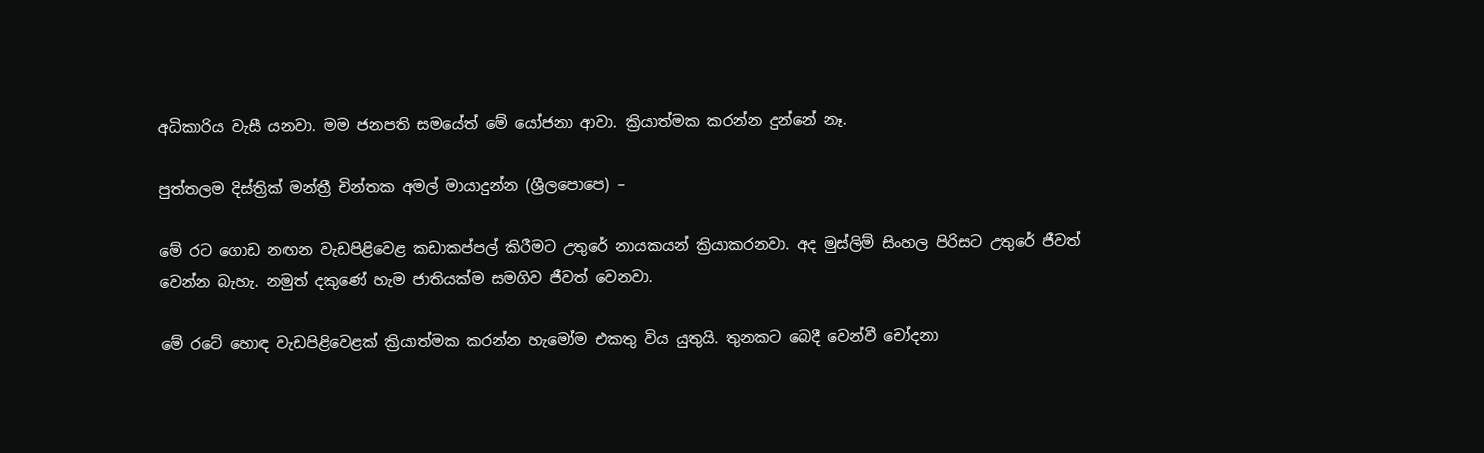අධිකාරිය වැසී යනවා. මම ජනපති සමයේත් මේ යෝජනා ආවා. ක්‍රියාත්මක කරන්න දුන්නේ නෑ.

පුත්තලම දිස්ත්‍රික් මන්ත්‍රී චින්තක අමල් මායාදුන්න (ශ්‍රීලපොපෙ) –

මේ රට ගොඩ නඟන වැඩපිළිවෙළ කඩාකප්පල් කිරීමට උතුරේ නායකයන් ක්‍රියාකරනවා. අද මුස්ලිම් සිංහල පිරිසට උතුරේ ජීවත් වෙන්න බැහැ. නමුත් දකුණේ හැම ජාතියක්ම සමගිව ජීවත් වෙනවා.

මේ රටේ හොඳ වැඩපිළිවෙළක් ක්‍රියාත්මක කරන්න හැමෝම එකතු විය යුතුයි. තුනකට බෙදී වෙන්වී චෝදනා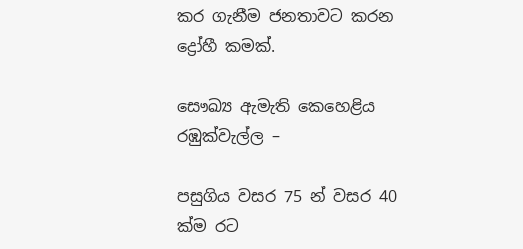කර ගැනීම ජනතාවට කරන ද්‍රෝහී කමක්.

සෞඛ්‍ය ඇමැති කෙහෙළිය රඹුක්වැල්ල –

පසුගිය වසර 75 න් වසර 40 ක්ම රට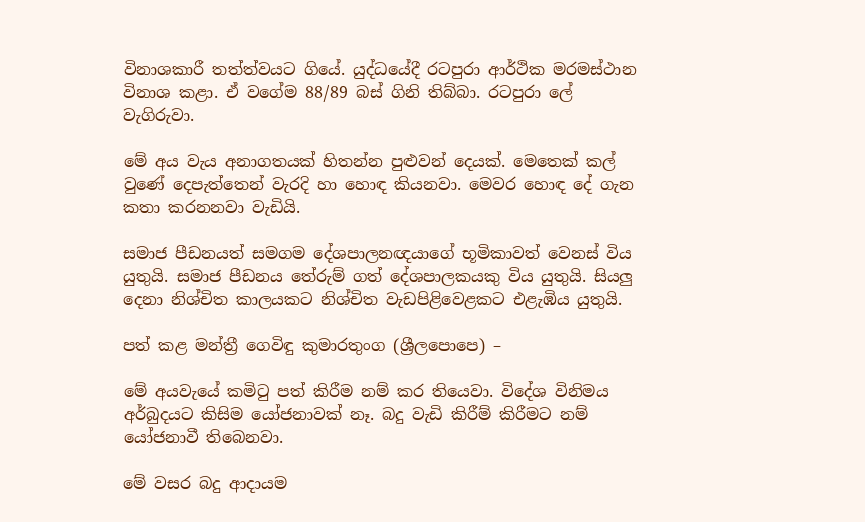විනාශකාරී තත්ත්වයට ගියේ. යුද්ධයේදී රටපුරා ආර්ථික මරමස්ථාන විනාශ කළා. ඒ වගේම 88/89 බස් ගිනි තිබ්බා. රටපුරා ලේ වැගිරුවා.

මේ අය වැය අනාගතයක් හිතන්න පුළුවන් දෙයක්. මෙතෙක් කල් වුණේ දෙපැත්තෙන් වැරදි හා හොඳ කියනවා. මෙවර හොඳ දේ ගැන කතා කරනනවා වැඩියි.

සමාජ පීඩනයත් සමගම දේශපාලනඥයාගේ භූමිකාවත් වෙනස් විය යුතුයි. සමාජ පීඩනය තේරුම් ගත් දේශපාලකයකු විය යුතුයි. සියලු දෙනා නිශ්චිත කාලයකට නිශ්චිත වැඩපිළිවෙළකට එළැඹිය යුතුයි.

පත් කළ මන්ත්‍රී ගෙවිඳු කුමාරතුංග (ශ්‍රීලපොපෙ) –

මේ අයවැයේ කමිටු පත් කිරීම නම් කර තියෙවා. විදේශ විනිමය අර්බුදයට කිසිම යෝජනාවක් නෑ. බදු වැඩි කිරීම් කිරීමට නම් යෝජනාවී තිබෙනවා.

මේ වසර බදු ආදායම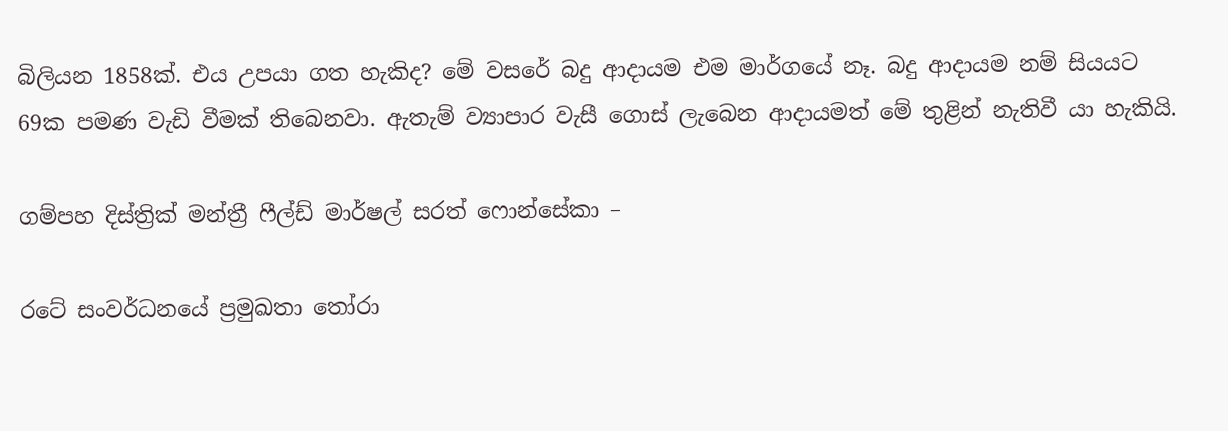බිලියන 1858ක්. එය උපයා ගත හැකිද? මේ වසරේ බදු ආදායම එම මාර්ගයේ නෑ. බදු ආදායම නම් සියයට 69ක පමණ වැඩි වීමක් තිබෙනවා. ඇතැම් ව්‍යාපාර වැසී ගොස් ලැබෙන ආදායමත් මේ තුළින් නැතිවී යා හැකියි.

ගම්පහ දිස්ත්‍රික් මන්ත්‍රී ෆීල්ඩ් මාර්ෂල් සරත් ෆොන්සේකා –

රටේ සංවර්ධනයේ ප්‍රමුඛතා තෝරා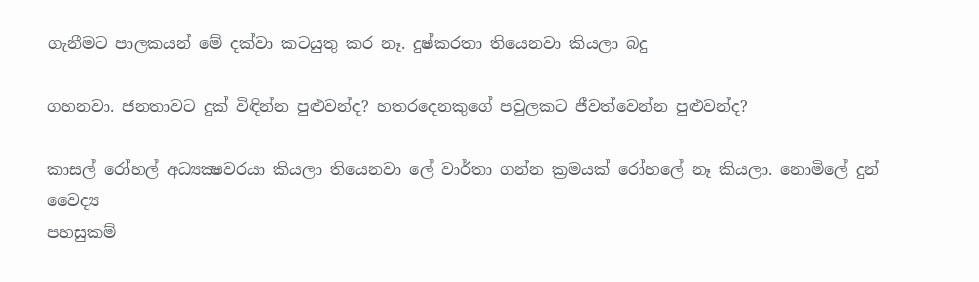ගැනීමට පාලකයන් මේ දක්වා කටයුතු කර නෑ. දුෂ්කරතා තියෙනවා කියලා බදු

ගහනවා. ජනතාවට දුක් විඳින්න පුළුවන්ද? හතරදෙනකුගේ පවුලකට ජීවත්වෙන්න පුළුවන්ද?

කාසල් රෝහල් අධ්‍යක්‍ෂවරයා කියලා තියෙනවා ලේ වාර්තා ගන්න ක්‍රමයක් රෝහලේ නෑ කියලා. නොමිලේ දුන් වෛද්‍ය
පහසුකම්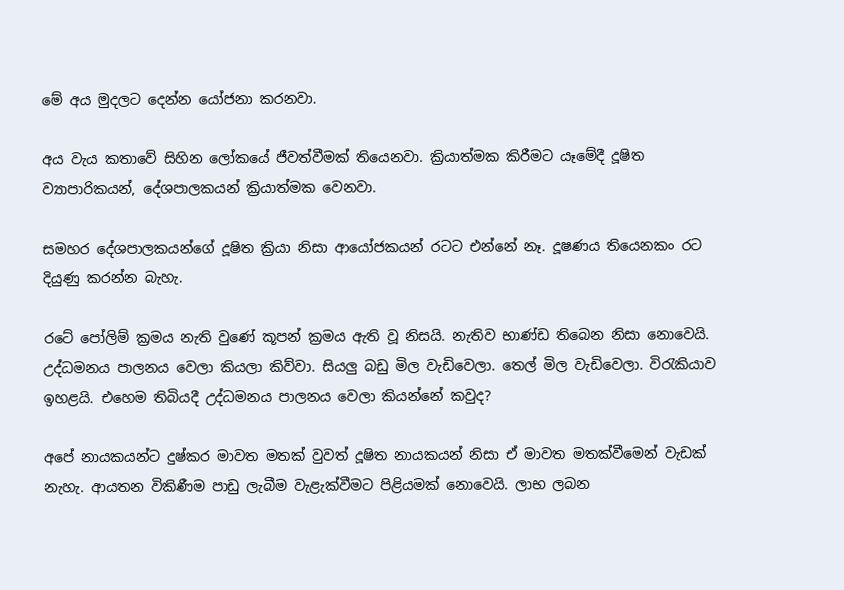මේ අය මුදලට දෙන්න යෝජනා කරනවා.

අය වැය කතාවේ සිහින ලෝකයේ ජීවත්වීමක් තියෙනවා. ක්‍රියාත්මක කිරීමට යෑමේදී දූෂිත ව්‍යාපාරිකයන්, දේශපාලකයන් ක්‍රියාත්මක වෙනවා.

සමහර දේශපාලකයන්ගේ දූෂිත ක්‍රියා නිසා ආයෝජකයන් රටට එන්නේ නෑ. දූෂණය තියෙනකං රට දියුණු කරන්න බැහැ.

රටේ පෝලිම් ක්‍රමය නැති වුණේ කූපන් ක්‍රමය ඇති වූ නිසයි. නැතිව භාණ්ඩ තිබෙන නිසා නොවෙයි. උද්ධමනය පාලනය වෙලා කියලා කිව්වා. සියලු බඩු මිල වැඩිවෙලා. තෙල් මිල වැඩිවෙලා. විරැකියාව ඉහළයි. එහෙම තිබියදී උද්ධමනය පාලනය වෙලා කියන්නේ කවුද?

අපේ නායකයන්ට දුෂ්කර මාවත මතක් වුවත් දූෂිත නායකයන් නිසා ඒ මාවත මතක්වීමෙන් වැඩක් නැහැ. ආයතන විකිණීම පාඩු ලැබීම වැළැක්වීමට පිළියමක් නොවෙයි. ලාභ ලබන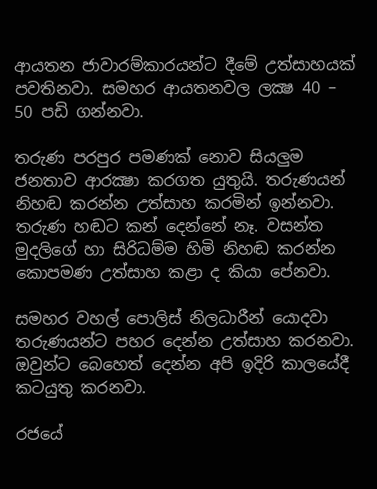ආයතන ජාවාරම්කාරයන්ට දීමේ උත්සාහයක් පවතිනවා. සමහර ආයතනවල ලක්‍ෂ 40 – 50 පඩි ගන්නවා.

තරුණ පරපුර පමණක් නොව සියලුම ජනතාව ආරක්‍ෂා කරගත යුතුයි. තරුණයන් නිහඬ කරන්න උත්සාහ කරමින් ඉන්නවා. තරුණ හඬට කන් දෙන්නේ නෑ. වසන්ත මුදලිගේ හා සිරිධම්ම හිමි නිහඬ කරන්න කොපමණ උත්සාහ කළා ද කියා පේනවා.

සමහර වහල් පොලිස් නිලධාරීන් යොදවා තරුණයන්ට පහර දෙන්න උත්සාහ කරනවා. ඔවුන්ට බෙහෙත් දෙන්න අපි ඉදිරි කාලයේදී කටයුතු කරනවා.

රජයේ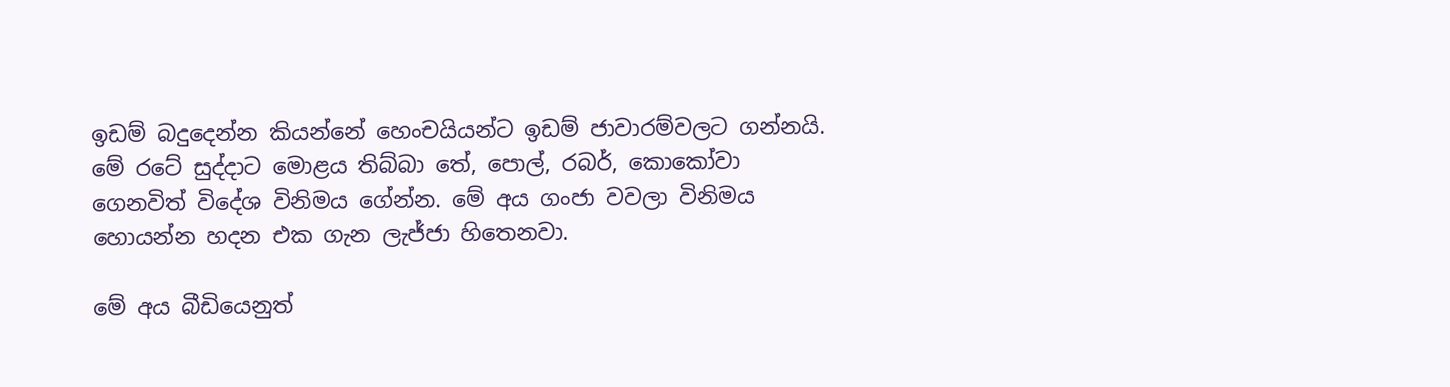ඉඩම් බදුදෙන්න කියන්නේ හෙංචයියන්ට ඉඩම් ජාවාරම්වලට ගන්නයි. මේ රටේ සුද්දාට මොළය තිබ්බා තේ, පොල්, රබර්, කොකෝවා ගෙනවිත් විදේශ විනිමය ගේන්න. මේ අය ගංජා වවලා විනිමය හොයන්න හදන එක ගැන ලැජ්ජා හිතෙනවා.

මේ අය බීඩියෙනුත්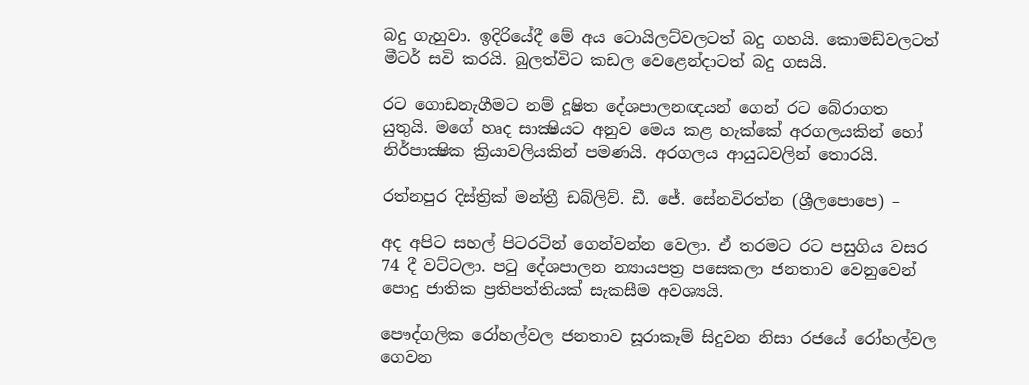බදු ගැහුවා. ඉදිරියේදී මේ අය ටොයිලට්වලටත් බදු ගහයි. කොමඩ්වලටත් මීටර් සවි කරයි. බුලත්විට කඩල වෙළෙන්දාටත් බදු ගසයි.

රට ගොඩනැගීමට නම් දූෂිත දේශපාලනඥයන් ගෙන් රට බේරාගත යුතුයි. මගේ හෘද සාක්‍ෂියට අනුව මෙය කළ හැක්කේ අරගලයකින් හෝ නිර්පාක්‍ෂික ක්‍රියාවලියකින් පමණයි. අරගලය ආයුධවලින් තොරයි.

රත්නපුර දිස්ත්‍රික් මන්ත්‍රී ඩබ්ලිව්. ඩී. ජේ. සේනවිරත්න (ශ්‍රීලපොපෙ) –

අද අපිට සහල් පිටරටින් ගෙන්වන්න වෙලා. ඒ තරමට රට පසුගිය වසර 74 දී වට්ටලා. පටු දේශපාලන න්‍යායපත්‍ර පසෙකලා ජනතාව වෙනුවෙන් පොදු ජාතික ප්‍රතිපත්තියක් සැකසීම අවශ්‍යයි.

පෞද්ගලික රෝහල්වල ජනතාව සූරාකෑම් සිදුවන නිසා රජයේ රෝහල්වල ගෙවන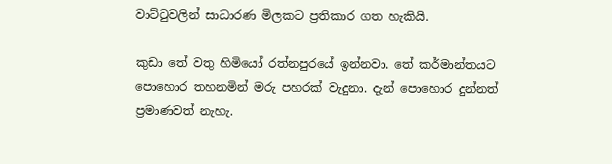වාට්ටුවලින් සාධාරණ මිලකට ප්‍රතිකාර ගත හැකියි.

කුඩා තේ වතු හිමියෝ රත්නපුරයේ ඉන්නවා. තේ කර්මාන්තයට පොහොර තහනමින් මරු පහරක් වැදුනා. දැන් පොහොර දුන්නත් ප්‍රමාණවත් නැහැ.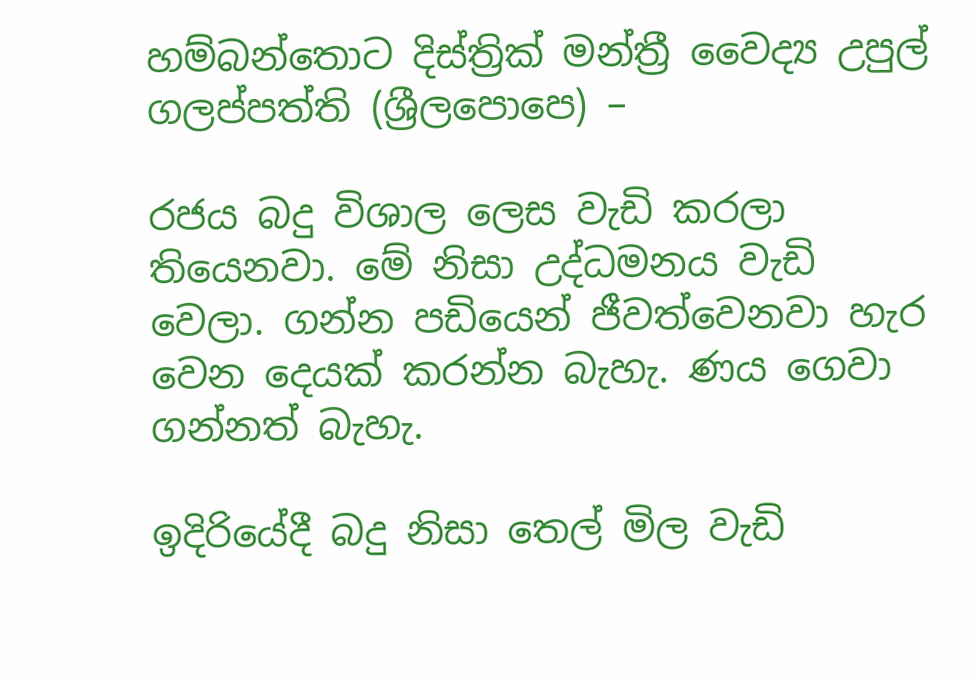හම්බන්තොට දිස්ත්‍රික් මන්ත්‍රී වෛද්‍ය උපුල් ගලප්පත්ති (ශ්‍රීලපොපෙ) –

රජය බදු විශාල ලෙස වැඩි කරලා තියෙනවා. මේ නිසා උද්ධමනය වැඩි වෙලා. ගන්න පඩියෙන් ජීවත්වෙනවා හැර වෙන දෙයක් කරන්න බැහැ. ණය ගෙවා ගන්නත් බැහැ.

ඉදිරියේදී බදු නිසා තෙල් මිල වැඩි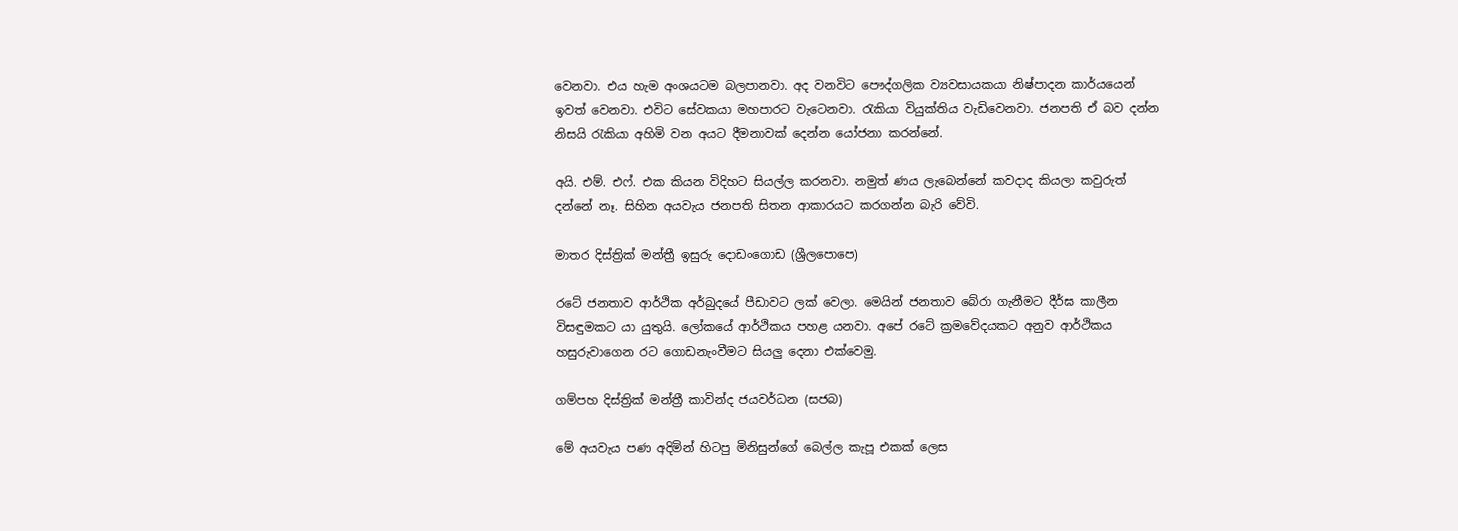වෙනවා. එය හැම අංශයටම බලපානවා. අද වනවිට පෞද්ගලික ව්‍යවසායකයා නිෂ්පාදන කාර්යයෙන් ඉවත් වෙනවා. එවිට සේවකයා මහපාරට වැටෙනවා. රැකියා වියුක්තිය වැඩිවෙනවා. ජනපති ඒ බව දන්න නිසයි රැකියා අහිමි වන අයට දීමනාවක් දෙන්න යෝජනා කරන්නේ.

අයි. එම්. එෆ්. එක කියන විදිහට සියල්ල කරනවා. නමුත් ණය ලැබෙන්නේ කවදාද කියලා කවුරුත් දන්නේ නෑ. සිහින අයවැය ජනපති සිතන ආකාරයට කරගන්න බැරි වේවි.

මාතර දිස්ත්‍රික් මන්ත්‍රී ඉසුරු දොඩංගොඩ (ශ්‍රීලපොපෙ)

රටේ ජනතාව ආර්ථික අර්බුදයේ පීඩාවට ලක් වෙලා. මෙයින් ජනතාව බේරා ගැනීමට දීර්ඝ කාලීන විසඳුමකට යා යුතුයි. ලෝකයේ ආර්ථිකය පහළ යනවා. අපේ රටේ ක්‍රමවේදයකට අනුව ආර්ථිකය හසුරුවාගෙන රට ගොඩනැංවීමට සියලු දෙනා එක්වෙමු.

ගම්පහ දිස්ත්‍රික් මන්ත්‍රී කාවින්ද ජයවර්ධන (සජබ)

මේ අයවැය පණ අදිමින් හිටපු මිනිසුන්ගේ බෙල්ල කැපූ එකක් ලෙස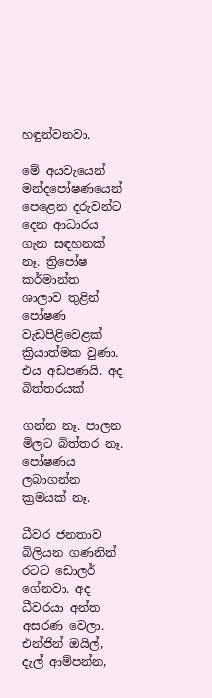හඳුන්වනවා.

මේ අයවැයෙන් මන්දපෝෂණයෙන් පෙළෙන දරුවන්ට දෙන ආධාරය ගැන සඳහනක් නෑ. ත්‍රිපෝෂ කර්මාන්ත ශාලාව තුළින් පෝෂණ වැඩපිළිවෙළක් ක්‍රියාත්මක වුණා. එය අඩපණයි. අද බිත්තරයක්

ගන්න නෑ. පාලන මිලට බිත්තර නෑ. පෝෂණය ලබාගන්න ක්‍රමයක් නෑ.

ධීවර ජනතාව බිලියන ගණනින් රටට ඩොලර් ගේනවා. අද ධීවරයා අන්ත අසරණ වෙලා. එන්ජින් ඔයිල්, දැල් ආම්පන්න,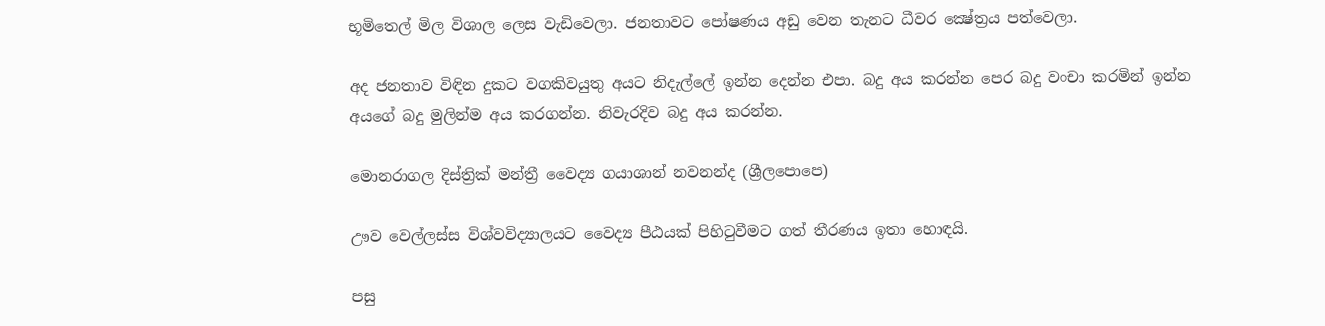භූමිතෙල් මිල විශාල ලෙස වැඩිවෙලා. ජනතාවට පෝෂණය අඩු වෙන තැනට ධීවර ක්‍ෂේත්‍රය පත්වෙලා.

අද ජනතාව විඳින දුකට වගකිවයුතු අයට නිදැල්ලේ ඉන්න දෙන්න එපා. බදු අය කරන්න පෙර බදු වංචා කරමින් ඉන්න අයගේ බදු මුලින්ම අය කරගන්න. නිවැරදිව බදු අය කරන්න.

මොනරාගල දිස්ත්‍රික් මන්ත්‍රී වෛද්‍ය ගයාශාන් නවනන්ද (ශ්‍රීලපොපෙ)

ඌව වෙල්ලස්ස විශ්වවිද්‍යාලයට වෛද්‍ය පීඨයක් පිහිටුවීමට ගත් තීරණය ඉතා හොඳයි.

පසු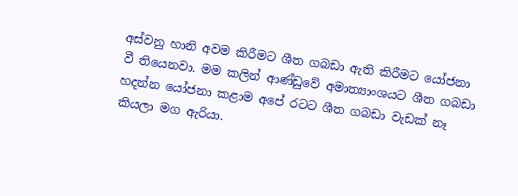අස්වනු හානි අවම කිරීමට ශීත ගබඩා ඇති කිරීමට යෝජනා වී තියෙනවා. මම කලින් ආණ්ඩුවේ අමාත්‍යාංශයට ශීත ගබඩා හදන්න යෝජනා කළාම අපේ රටට ශීත ගබඩා වැඩක් නෑ කියලා මග ඇරියා.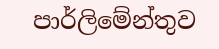පාර්ලිමේන්තුව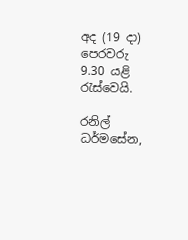අද (19 දා) පෙරවරු 9.30 යළි රැස්වෙයි.

රනිල් ධර්මසේන,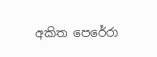අකිත පෙරේරා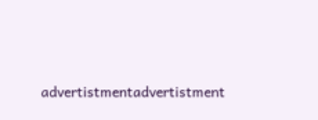advertistmentadvertistment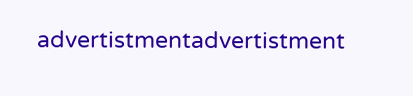advertistmentadvertistment